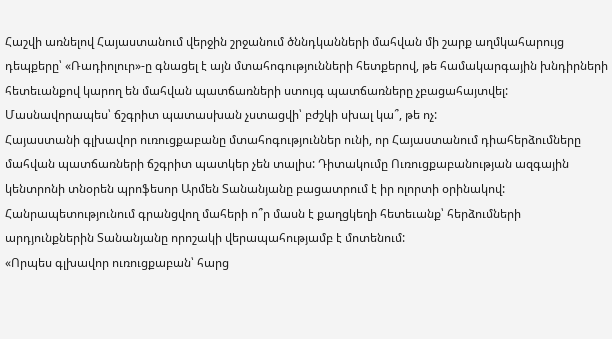Հաշվի առնելով Հայաստանում վերջին շրջանում ծննդկանների մահվան մի շարք աղմկահարույց դեպքերը՝ «Ռադիոլուր»-ը գնացել է այն մտահոգությունների հետքերով, թե համակարգային խնդիրների հետեւանքով կարող են մահվան պատճառների ստույգ պատճառները չբացահայտվել:
Մասնավորապես՝ ճշգրիտ պատասխան չստացվի՝ բժշկի սխալ կա՞, թե ոչ:
Հայաստանի գլխավոր ուռուցքաբանը մտահոգություններ ունի, որ Հայաստանում դիահերձումները մահվան պատճառների ճշգրիտ պատկեր չեն տալիս: Դիտակումը Ուռուցքաբանության ազգային կենտրոնի տնօրեն պրոֆեսոր Արմեն Տանանյանը բացատրում է իր ոլորտի օրինակով: Հանրապետությունում գրանցվող մահերի ո՞ր մասն է քաղցկեղի հետեւանք՝ հերձումների արդյունքներին Տանանյանը որոշակի վերապահությամբ է մոտենում:
«Որպես գլխավոր ուռուցքաբան՝ հարց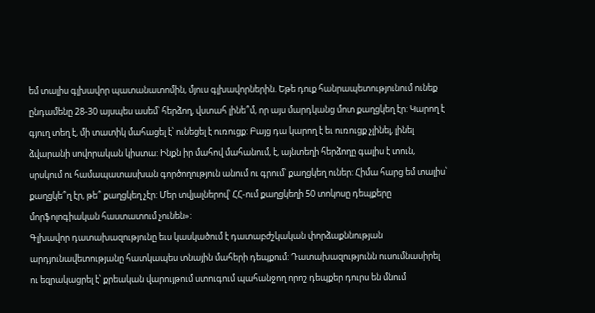եմ տալիս գլխավոր պատանատոմին, մյուս գլխավորներին. Եթե դուք հանրապետությունում ունեք ընդամենը 28-30 այսպես ասեմ՝ հերձող, վստահ լինե՞մ, որ այս մարդկանց մոտ քաղցկեղ էր: Կարող է գյուղ տեղ է, մի տատիկ մահացել է՝ ունեցել է ուռուցք: Բայց դա կարող է եւ ուռուցք չլինել, լինել ձվարանի սովորական կիստա: Ինքն իր մահով մահանում, է, այնտեղի հերձողը գալիս է տուն, սրսկում ու համապատասխան գործողություն անում ու գրում՝ քաղցկեղ ուներ: Հիմա հարց եմ տալիս՝ քաղցկե՞ղ էր, թե՞ քաղցկեղ չէր: Մեր տվյալներով՝ ՀՀ-ում քաղցկեղի 50 տոկոսը դեպքերը մորֆոլոգիական հաստատում չունեն»:
Գլխավոր դատախազությունը եւս կասկածում է դատաբժշկական փորձաքննության արդյունավետությանը հատկապես տնային մահերի դեպքում: Դատախազությունն ուսումնասիրել ու եզրակացրել է՝ քրեական վարույթում ստուգում պահանջող որոշ դեպքեր դուրս են մնում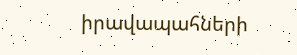իրավապահների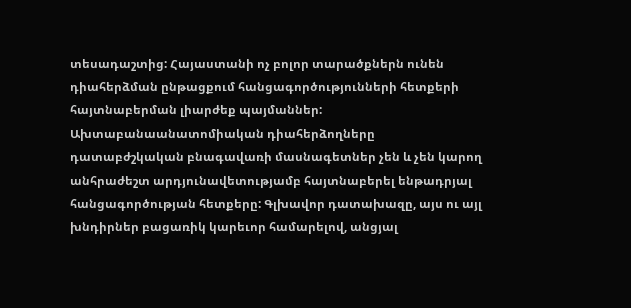տեսադաշտից: Հայաստանի ոչ բոլոր տարածքներն ունեն դիահերձման ընթացքում հանցագործությունների հետքերի հայտնաբերման լիարժեք պայմաններ:
Ախտաբանաանատոմիական դիահերձողները դատաբժշկական բնագավառի մասնագետներ չեն և չեն կարող անհրաժեշտ արդյունավետությամբ հայտնաբերել ենթադրյալ հանցագործության հետքերը: Գլխավոր դատախազը, այս ու այլ խնդիրներ բացառիկ կարեւոր համարելով, անցյալ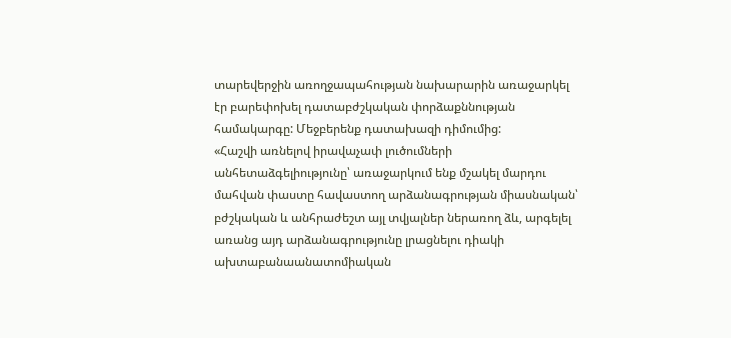տարեվերջին առողջապահության նախարարին առաջարկել էր բարեփոխել դատաբժշկական փորձաքննության համակարգը: Մեջբերենք դատախազի դիմումից:
«Հաշվի առնելով իրավաչափ լուծումների անհետաձգելիությունը՝ առաջարկում ենք մշակել մարդու մահվան փաստը հավաստող արձանագրության միասնական՝ բժշկական և անհրաժեշտ այլ տվյալներ ներառող ձև, արգելել առանց այդ արձանագրությունը լրացնելու դիակի ախտաբանաանատոմիական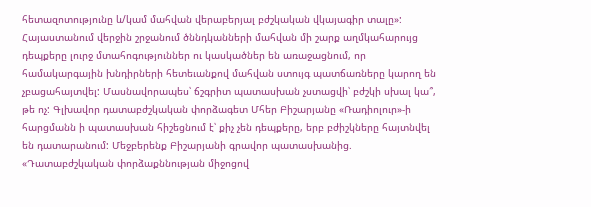հետազոտությունը և/կամ մահվան վերաբերյալ բժշկական վկայագիր տալը»:
Հայաստանում վերջին շրջանում ծննդկանների մահվան մի շարք աղմկահարույց դեպքերը լուրջ մտահոգություններ ու կասկածներ են առաջացնում, որ համակարգային խնդիրների հետեւանքով մահվան ստույգ պատճառները կարող են չբացահայտվել: Մասնավորապես՝ ճշգրիտ պատասխան չստացվի՝ բժշկի սխալ կա՞, թե ոչ: Գլխավոր դատաբժշկական փորձագետ Մհեր Բիշարյանը «Ռադիոլուր»-ի հարցմանն ի պատասխան հիշեցնում է՝ քիչ չեն դեպքերը, երբ բժիշկները հայտնվել են դատարանում: Մեջբերենք Բիշարյանի գրավոր պատասխանից.
«Դատաբժշկական փորձաքննության միջոցով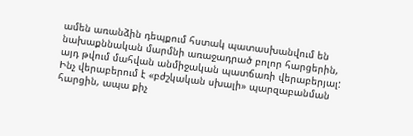ամեն առանձին դեպքում հստակ պատասխանվում են նախաքննական մարմնի առաջադրած բոլոր հարցերին, այդ թվում մահվան անմիջական պատճառի վերաբերյալ:
Ինչ վերաբերում է «բժշկական սխալի» պարզաբանման հարցին, ապա քիչ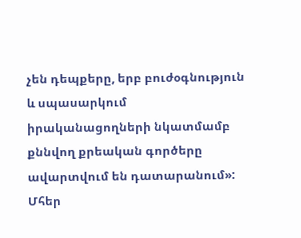չեն դեպքերը, երբ բուժօգնություն և սպասարկում իրականացողների նկատմամբ քննվող քրեական գործերը ավարտվում են դատարանում»:
Մհեր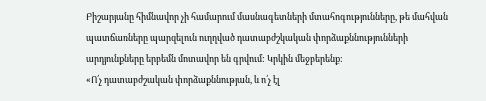Բիշարյանը հիմնավոր չի համարում մասնագետների մտահոգությունները, թե մահվան պատճառները պարզելուն ուղղված դատաբժշկական փորձաքննությունների արդյունքները երբեմն մոտավոր են գրվում: Կրկին մեջբերենք:
«Ո՛չ դատաբժշական փորձաքննության, և ո՛չ էլ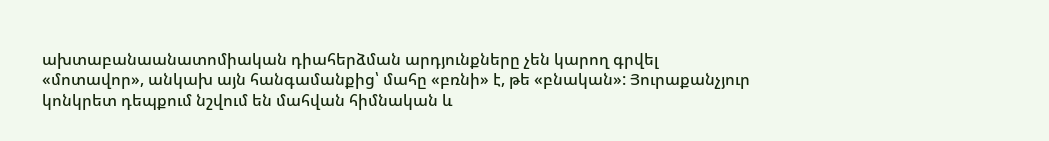ախտաբանաանատոմիական դիահերձման արդյունքները չեն կարող գրվել «մոտավոր», անկախ այն հանգամանքից՝ մահը «բռնի» է, թե «բնական»: Յուրաքանչյուր կոնկրետ դեպքում նշվում են մահվան հիմնական և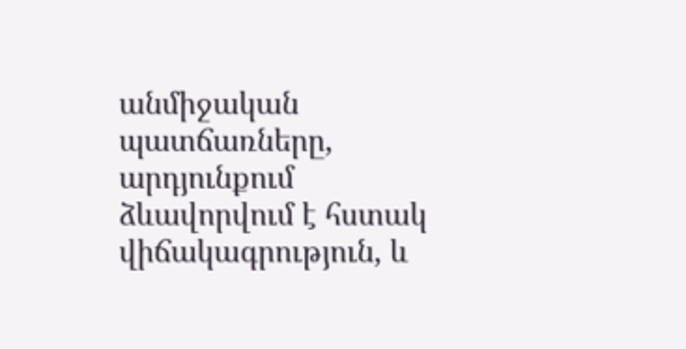անմիջական պատճառները, արդյունքում ձևավորվում է հստակ վիճակագրություն, և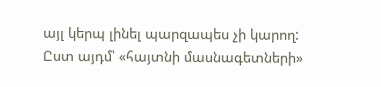այլ կերպ լինել պարզապես չի կարող: Ըստ այդմ՝ «հայտնի մասնագետների»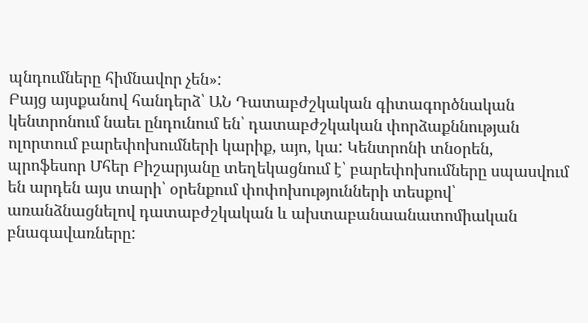պնդումները հիմնավոր չեն»:
Բայց այսքանով հանդերձ՝ ԱՆ Դատաբժշկական գիտագործնական կենտրոնում նաեւ ընդունում են՝ դատաբժշկական փորձաքննության ոլորտում բարեփոխումների կարիք, այո, կա: Կենտրոնի տնօրեն, պրոֆեսոր Մհեր Բիշարյանը տեղեկացնում է՝ բարեփոխումները սպասվում են արդեն այս տարի՝ օրենքում փոփոխությունների տեսքով՝ առանձնացնելով դատաբժշկական և ախտաբանաանատոմիական բնագավառները: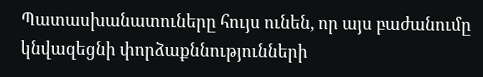Պատասխանատուները հույս ունեն, որ այս բաժանումը կնվազեցնի փորձաքննությունների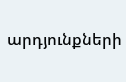արդյունքների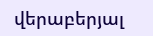վերաբերյալ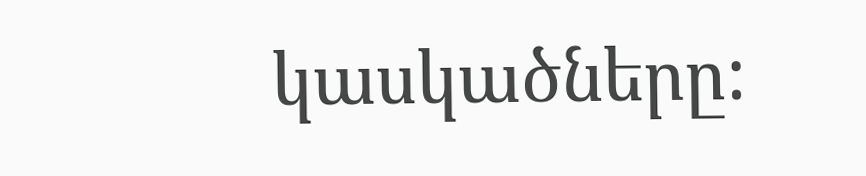կասկածները: